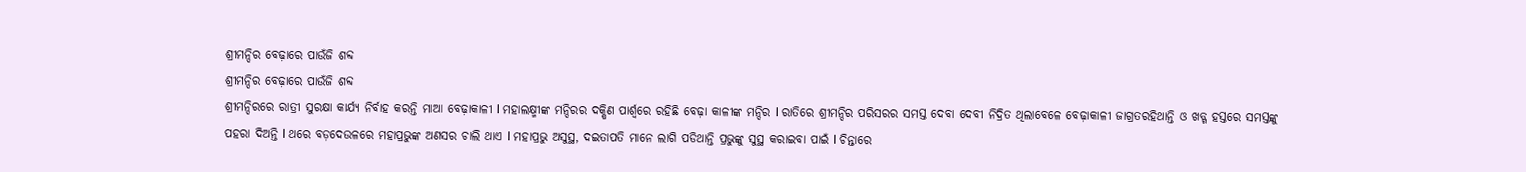ଶ୍ରୀମନ୍ଦିର ବେଢ଼ାରେ ପାଉଁଜି ଶବ୍ଦ
ଶ୍ରୀମନ୍ଦିର ବେଢ଼ାରେ ପାଉଁଜି ଶବ୍ଦ
ଶ୍ରୀମନ୍ଦିରରେ ରାତ୍ରୀ ସୁରକ୍ଷା କାର୍ଯ୍ୟ ନିର୍ବାହ କରନ୍ତି ମାଆ ବେଢ଼ାକାଳୀ l ମହାଲକ୍ଷ୍ମୀଙ୍କ ମନ୍ଦିରର ଦକ୍ଷିଣ ପାର୍ଶ୍ଵରେ ରହିଛି ବେଢ଼ା କାଳୀଙ୍କ ମନ୍ଦିର l ରାତିରେ ଶ୍ରୀମନ୍ଦିର ପରିସରର ସମସ୍ତ ଦେବା ଦେବୀ ନିଦ୍ରିତ ଥିଲାବେଳେ ବେଢ଼ାକାଳୀ ଜାଗ୍ରତରହିଥାନ୍ତି ଓ ଖଡ୍ଗ ହସ୍ତରେ ସମସ୍ତଙ୍କୁ ପହରା ଦିଅନ୍ତି l ଥରେ ବଡ଼ଦେଉଳରେ ମହାପ୍ରଭୁଙ୍କ ଅଣସର ଚାଲି ଥାଏ l ମହାପ୍ରଭୁ ଅସୁସ୍ଥ, ଦଇତାପତି ମାନେ ଲାଗି ପଡିଥାନ୍ତି ପ୍ରଭୁଙ୍କୁ ସୁସ୍ଥ କରାଇବା ପାଇଁ l ଚିନ୍ତାରେ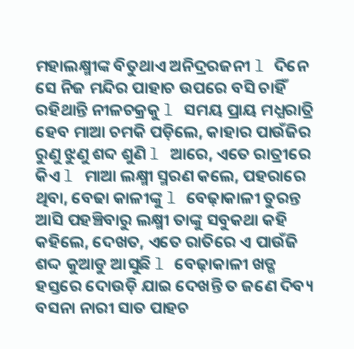ମହାଲକ୍ଷ୍ମୀଙ୍କ ବିତୁଥାଏ ଅନିଦ୍ରରଜନୀ l ଦିନେ ସେ ନିଜ ମନ୍ଦିର ପାହାଚ ଉପରେ ବସି ଚାହିଁ ରହିଥାନ୍ତି ନୀଳଚକ୍ରକୁ l ସମୟ ପ୍ରାୟ ମଧ୍ଯରାତ୍ରି ହେବ ମାଆ ଚମକି ପଡ଼ିଲେ, କାହାର ପାଉଁଜିର ରୁଣୁ ଝୁଣୁ ଶବ୍ଦ ଶୁଣି l ଆରେ, ଏତେ ରାତ୍ରୀରେ କିଏ l ମାଆ ଲକ୍ଷ୍ମୀ ସ୍ମରଣ କଲେ, ପହରାରେ ଥିବା, ବେଢା କାଳୀଙ୍କୁ l ବେଢ଼ାକାଳୀ ତୁରନ୍ତ ଆସି ପହଞ୍ଚିବାରୁ ଲକ୍ଷ୍ମୀ ତାଙ୍କୁ ସବୁକଥା କହି କହିଲେ, ଦେଖତ, ଏତେ ରାତିରେ ଏ ପାଉଁଜି ଶଦ୍ଦ କୁଆଡୁ ଆସୁଛି l ବେଢ଼ାକାଳୀ ଖଡ୍ଗ ହସ୍ତରେ ଦୋଉଡ଼ି ଯାଇ ଦେଖନ୍ତି ତ ଜଣେ ଦିବ୍ୟ ବସନା ନାରୀ ସାତ ପାହଚ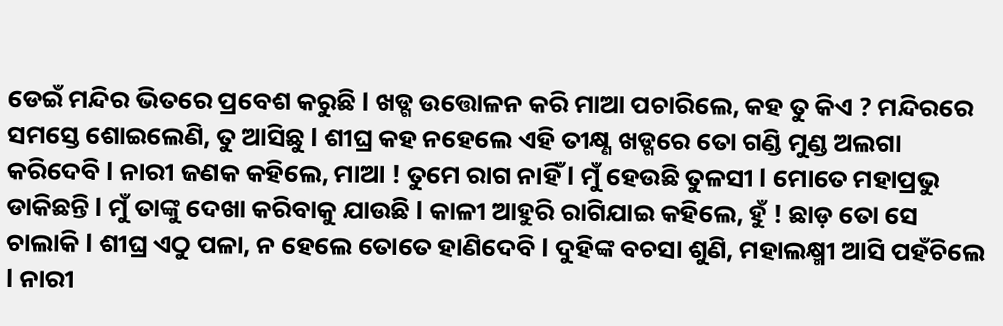ଡେଇଁ ମନ୍ଦିର ଭିତରେ ପ୍ରବେଶ କରୁଛି l ଖଡ୍ଗ ଉତ୍ତୋଳନ କରି ମାଆ ପଚାରିଲେ, କହ ତୁ କିଏ ? ମନ୍ଦିରରେ ସମସ୍ତେ ଶୋଇଲେଣି, ତୁ ଆସିଛୁ l ଶୀଘ୍ର କହ ନହେଲେ ଏହି ତୀକ୍ଷ୍ଣ ଖଡ୍ଗରେ ତୋ ଗଣ୍ଡି ମୁଣ୍ଡ ଅଲଗା କରିଦେବି l ନାରୀ ଜଣକ କହିଲେ, ମାଆ ! ତୁମେ ରାଗ ନାହିଁ l ମୁଁ ହେଉଛି ତୁଳସୀ l ମୋତେ ମହାପ୍ରଭୁ ଡାକିଛନ୍ତି l ମୁଁ ତାଙ୍କୁ ଦେଖା କରିବାକୁ ଯାଉଛି l କାଳୀ ଆହୁରି ରାଗିଯାଇ କହିଲେ, ହୁଁ ! ଛାଡ଼ ତୋ ସେ ଚାଲାକି l ଶୀଘ୍ର ଏଠୁ ପଳା, ନ ହେଲେ ତୋତେ ହାଣିଦେବି l ଦୁହିଙ୍କ ବଚସା ଶୁଣି, ମହାଲକ୍ଷ୍ମୀ ଆସି ପହଁଚିଲେ l ନାରୀ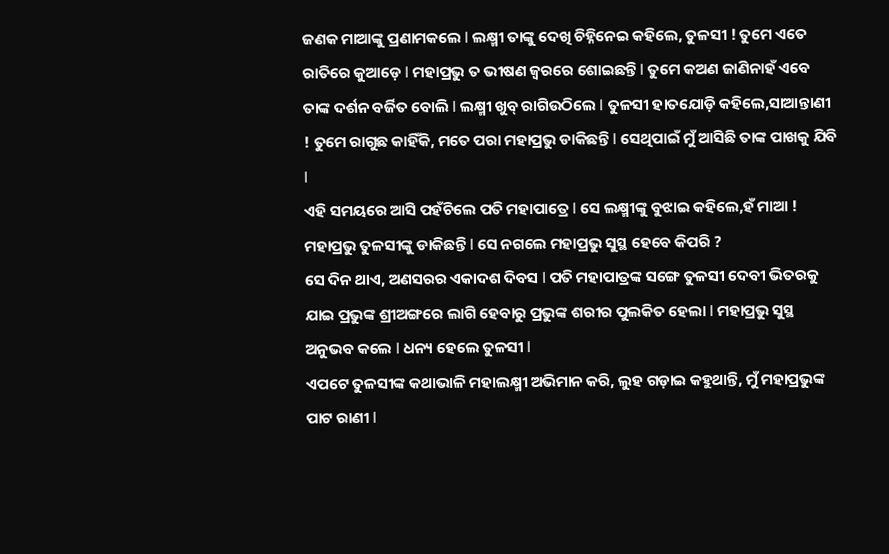ଜଣକ ମାଆଙ୍କୁ ପ୍ରଣାମକଲେ l ଲକ୍ଷ୍ମୀ ତାଙ୍କୁ ଦେଖି ଚିହ୍ନିନେଇ କହିଲେ, ତୁଳସୀ ! ତୁମେ ଏତେ ରାତିରେ କୁଆଡ଼େ l ମହାପ୍ରଭୁ ତ ଭୀଷଣ ଜ୍ବରରେ ଶୋଇଛନ୍ତି l ତୁମେ କଅଣ ଜାଣିନାହଁ ଏବେ ତାଙ୍କ ଦର୍ଶନ ବର୍ଜିତ ବୋଲି l ଲକ୍ଷ୍ମୀ ଖୁବ୍ ରାଗିଉଠିଲେ l ତୁଳସୀ ହାତଯୋଡ଼ି କହିଲେ,ସାଆନ୍ତାଣୀ ! ତୁମେ ରାଗୁଛ କାହିଁକି, ମତେ ପରା ମହାପ୍ରଭୁ ଡାକିଛନ୍ତି l ସେଥିପାଇଁ ମୁଁ ଆସିଛି ତାଙ୍କ ପାଖକୁ ଯିବି l
ଏହି ସମୟରେ ଆସି ପହଁଚିଲେ ପତି ମହାପାତ୍ରେ l ସେ ଲକ୍ଷ୍ମୀଙ୍କୁ ବୁଝାଇ କହିଲେ,ହଁ ମାଆ ! ମହାପ୍ରଭୁ ତୁଳସୀଙ୍କୁ ଡାକିଛନ୍ତି l ସେ ନଗଲେ ମହାପ୍ରଭୁ ସୁସ୍ଥ ହେବେ କିପରି ?
ସେ ଦିନ ଥାଏ, ଅଣସରର ଏକାଦଶ ଦିବସ l ପତି ମହାପାତ୍ରଙ୍କ ସଙ୍ଗେ ତୁଳସୀ ଦେବୀ ଭିତରକୁ ଯାଇ ପ୍ରଭୁଙ୍କ ଶ୍ରୀଅଙ୍ଗରେ ଲାଗି ହେବାରୁ ପ୍ରଭୁଙ୍କ ଶରୀର ପୁଲକିତ ହେଲା l ମହାପ୍ରଭୁ ସୁସ୍ଥ ଅନୁଭବ କଲେ l ଧନ୍ୟ ହେଲେ ତୁଳସୀ l
ଏପଟେ ତୁଳସୀଙ୍କ କଥାଭାଳି ମହାଲକ୍ଷ୍ମୀ ଅଭିମାନ କରି, ଲୁହ ଗଡ଼ାଇ କହୁଥାନ୍ତି, ମୁଁ ମହାପ୍ରଭୁଙ୍କ ପାଟ ରାଣୀ l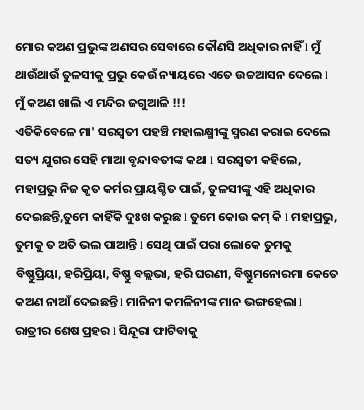ମୋର କଅଣ ପ୍ରଭୁଙ୍କ ଅଣସର ସେବାରେ କୌଣସି ଅଧିକାର ନାହିଁ l ମୁଁ ଥାଉଁଥାଉଁ ତୁଳସୀକୁ ପ୍ରଭୁ କେଉଁ ନ୍ୟାୟରେ ଏତେ ଉଚ୍ଚଆସନ ଦେଲେ l ମୁଁ କଅଣ ଖାଲି ଏ ମନ୍ଦିର ଜଗୁଆଳି !!!
ଏତିକିବେଳେ ମା' ସରସ୍ଵତୀ ପହଞ୍ଚି ମହାଲକ୍ଷ୍ମୀଙ୍କୁ ସ୍ମରଣ କରାଇ ଦେଲେ ସତ୍ୟ ଯୁଗର ସେହି ମାଆ ବୃନ୍ଦାବତୀଙ୍କ କଥା l ସରସ୍ୱତୀ କହିଲେ, ମହାପ୍ରଭୁ ନିଜ କୃତ କର୍ମର ପ୍ରାୟଶ୍ଚିତ ପାଇଁ, ତୁଳସୀଙ୍କୁ ଏହି ଅଧିକାର ଦେଇଛନ୍ତି,ତୁମେ କାହିଁକି ଦୁଃଖ କରୁଛ l ତୁମେ କୋଉ କମ୍ କି l ମହାପ୍ରଭୁ, ତୁମକୁ ତ ଅତି ଭଲ ପାଆନ୍ତି l ସେଥି ପାଇଁ ପରା ଲୋକେ ତୁମକୁ ବିଷ୍ଣୁପ୍ରିୟା, ହରିପ୍ରିୟା, ବିଷ୍ଣୁ ବଲ୍ଲଭା, ହରି ଘରଣୀ, ବିଷ୍ଣୁମନୋରମା କେତେ କଅଣ ନାଆଁ ଦେଇଛନ୍ତି l ମାନିନୀ କମଳିନୀଙ୍କ ମାନ ଭଙ୍ଗହେଲା l ରାତ୍ରୀର ଶେଷ ପ୍ରହର l ସିନ୍ଦୂରା ଫାଟିବାକୁ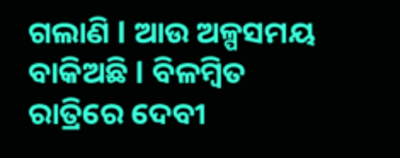ଗଲାଣି l ଆଉ ଅଳ୍ପସମୟ ବାକିଅଛି l ବିଳମ୍ବିତ ରାତ୍ରିରେ ଦେବୀ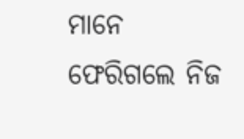ମାନେ ଫେରିଗଲେ ନିଜ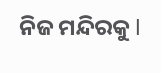ନିଜ ମନ୍ଦିରକୁ l